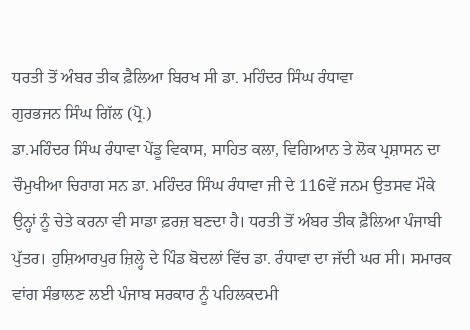ਧਰਤੀ ਤੋਂ ਅੰਬਰ ਤੀਕ ਫ਼ੈਲਿਆ ਬਿਰਖ ਸੀ ਡਾ. ਮਹਿੰਦਰ ਸਿੰਘ ਰੰਧਾਵਾ
ਗੁਰਭਜਨ ਸਿੰਘ ਗਿੱਲ (ਪ੍ਰੋ.)
ਡਾ.ਮਹਿੰਦਰ ਸਿੰਘ ਰੰਧਾਵਾ ਪੇਂਡੂ ਵਿਕਾਸ, ਸਾਹਿਤ ਕਲਾ, ਵਿਗਿਆਨ ਤੇ ਲੋਕ ਪ੍ਰਸ਼ਾਸਨ ਦਾ ਚੌਮੁਖੀਆ ਚਿਰਾਗ ਸਨ ਡਾ. ਮਹਿੰਦਰ ਸਿੰਘ ਰੰਧਾਵਾ ਜੀ ਦੇ 116ਵੇਂ ਜਨਮ ਉਤਸਵ ਮੌਕੇ ਉਨ੍ਹਾਂ ਨੂੰ ਚੇਤੇ ਕਰਨਾ ਵੀ ਸਾਡਾ ਫ਼ਰਜ਼ ਬਣਦਾ ਹੈ। ਧਰਤੀ ਤੋਂ ਅੰਬਰ ਤੀਕ ਫ਼ੈਲਿਆ ਪੰਜਾਬੀ ਪੁੱਤਰ। ਹੁਸ਼ਿਆਰਪੁਰ ਜ਼ਿਲ੍ਹੇ ਦੇ ਪਿੰਡ ਬੋਦਲਾਂ ਵਿੱਚ ਡਾ. ਰੰਧਾਵਾ ਦਾ ਜੱਦੀ ਘਰ ਸੀ। ਸਮਾਰਕ ਵਾਂਗ ਸੰਭਾਲਣ ਲਈ ਪੰਜਾਬ ਸਰਕਾਰ ਨੂੰ ਪਹਿਲਕਦਮੀ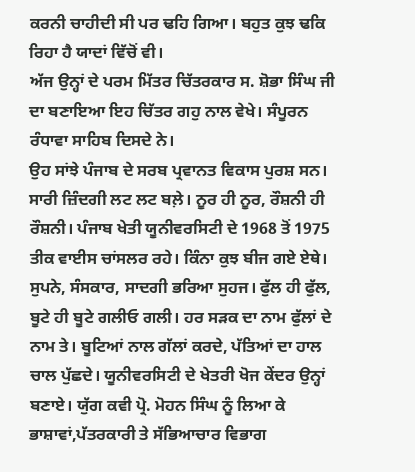ਕਰਨੀ ਚਾਹੀਦੀ ਸੀ ਪਰ ਢਹਿ ਗਿਆ। ਬਹੁਤ ਕੁਝ ਢਕਿ ਰਿਹਾ ਹੈ ਯਾਦਾਂ ਵਿੱਚੋਂ ਵੀ।
ਅੱਜ ਉਨ੍ਹਾਂ ਦੇ ਪਰਮ ਮਿੱਤਰ ਚਿੱਤਰਕਾਰ ਸ. ਸ਼ੋਭਾ ਸਿੰਘ ਜੀ ਦਾ ਬਣਾਇਆ ਇਹ ਚਿੱਤਰ ਗਹੁ ਨਾਲ ਵੇਖੇ। ਸੰਪੂਰਨ ਰੰਧਾਵਾ ਸਾਹਿਬ ਦਿਸਦੇ ਨੇ।
ਉਹ ਸਾਂਝੇ ਪੰਜਾਬ ਦੇ ਸਰਬ ਪ੍ਰਵਾਨਤ ਵਿਕਾਸ ਪੁਰਸ਼ ਸਨ। ਸਾਰੀ ਜ਼ਿੰਦਗੀ ਲਟ ਲਟ ਬਲ਼ੇ। ਨੂਰ ਹੀ ਨੂਰ, ਰੌਸ਼ਨੀ ਹੀ ਰੌਸ਼ਨੀ। ਪੰਜਾਬ ਖੇਤੀ ਯੂਨੀਵਰਸਿਟੀ ਦੇ 1968 ਤੋਂ 1975 ਤੀਕ ਵਾਈਸ ਚਾਂਸਲਰ ਰਹੇ। ਕਿੰਨਾ ਕੁਝ ਬੀਜ ਗਏ ਏਥੇ। ਸੁਪਨੇ, ਸੰਸਕਾਰ, ਸਾਦਗੀ ਭਰਿਆ ਸੁਹਜ। ਫੁੱਲ ਹੀ ਫੁੱਲ, ਬੂਟੇ ਹੀ ਬੂਟੇ ਗਲੀਓ ਗਲੀ। ਹਰ ਸੜਕ ਦਾ ਨਾਮ ਫੁੱਲਾਂ ਦੇ ਨਾਮ ਤੇ। ਬੂਟਿਆਂ ਨਾਲ ਗੱਲਾਂ ਕਰਦੇ, ਪੱਤਿਆਂ ਦਾ ਹਾਲ ਚਾਲ ਪੁੱਛਦੇ। ਯੂਨੀਵਰਸਿਟੀ ਦੇ ਖੇਤਰੀ ਖੋਜ ਕੇਂਦਰ ਉਨ੍ਹਾਂ ਬਣਾਏ। ਯੁੱਗ ਕਵੀ ਪ੍ਰੋ. ਮੋਹਨ ਸਿੰਘ ਨੂੰ ਲਿਆ ਕੇ ਭਾਸ਼ਾਵਾਂ,ਪੱਤਰਕਾਰੀ ਤੇ ਸੱਭਿਆਚਾਰ ਵਿਭਾਗ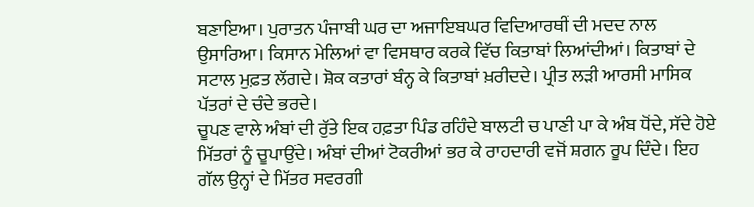ਬਣਾਇਆ। ਪੁਰਾਤਨ ਪੰਜਾਬੀ ਘਰ ਦਾ ਅਜਾਇਬਘਰ ਵਿਦਿਆਰਥੀਂ ਦੀ ਮਦਦ ਨਾਲ ਉਸਾਰਿਆ। ਕਿਸਾਨ ਮੇਲਿਆਂ ਵਾ ਵਿਸਥਾਰ ਕਰਕੇ ਵਿੱਚ ਕਿਤਾਬਾਂ ਲਿਆਂਦੀਆਂ। ਕਿਤਾਬਾਂ ਦੇ ਸਟਾਲ ਮੁਫ਼ਤ ਲੱਗਦੇ। ਸ਼ੋਕ ਕਤਾਰਾਂ ਬੰਨ੍ਹ ਕੇ ਕਿਤਾਬਾਂ ਖ਼ਰੀਦਦੇ। ਪ੍ਰੀਤ ਲੜੀ ਆਰਸੀ ਮਾਸਿਕ ਪੱਤਰਾਂ ਦੇ ਚੰਦੇ ਭਰਦੇ।
ਚੂਪਣ ਵਾਲੇ ਅੰਬਾਂ ਦੀ ਰੁੱਤੇ ਇਕ ਹਫ਼ਤਾ ਪਿੰਡ ਰਹਿੰਦੇ ਬਾਲਟੀ ਚ ਪਾਣੀ ਪਾ ਕੇ ਅੰਬ ਧੋਂਦੇ, ਸੱਦੇ ਹੋਏ ਮਿੱਤਰਾਂ ਨੂੰ ਚੂਪਾਉਂਦੇ। ਅੰਬਾਂ ਦੀਆਂ ਟੋਕਰੀਆਂ ਭਰ ਕੇ ਰਾਹਦਾਰੀ ਵਜੋਂ ਸ਼ਗਨ ਰੂਪ ਦਿੰਦੇ। ਇਹ ਗੱਲ ਉਨ੍ਹਾਂ ਦੇ ਮਿੱਤਰ ਸਵਰਗੀ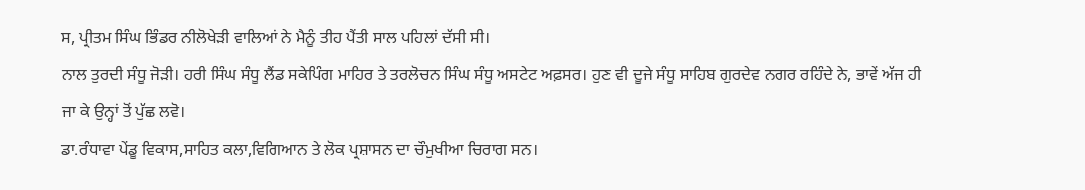ਸ, ਪ੍ਰੀਤਮ ਸਿੰਘ ਭਿੰਡਰ ਨੀਲੋਖੇੜੀ ਵਾਲਿਆਂ ਨੇ ਮੈਨੂੰ ਤੀਹ ਪੈਂਤੀ ਸਾਲ ਪਹਿਲਾਂ ਦੱਸੀ ਸੀ।
ਨਾਲ ਤੁਰਦੀ ਸੰਧੂ ਜੋੜੀ। ਹਰੀ ਸਿੰਘ ਸੰਧੂ ਲੈਂਡ ਸਕੇਪਿੰਗ ਮਾਹਿਰ ਤੇ ਤਰਲੋਚਨ ਸਿੰਘ ਸੰਧੂ ਅਸਟੇਟ ਅਫ਼ਸਰ। ਹੁਣ ਵੀ ਦੂਜੇ ਸੰਧੂ ਸਾਹਿਬ ਗੁਰਦੇਵ ਨਗਰ ਰਹਿੰਦੇ ਨੇ, ਭਾਵੇਂ ਅੱਜ ਹੀ ਜਾ ਕੇ ਉਨ੍ਹਾਂ ਤੋਂ ਪੁੱਛ ਲਵੋ।
ਡਾ.ਰੰਧਾਵਾ ਪੇਂਡੂ ਵਿਕਾਸ,ਸਾਹਿਤ ਕਲਾ,ਵਿਗਿਆਨ ਤੇ ਲੋਕ ਪ੍ਰਸ਼ਾਸਨ ਦਾ ਚੌਮੁਖੀਆ ਚਿਰਾਗ ਸਨ।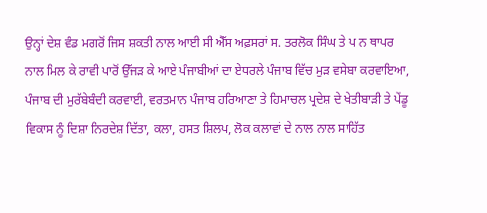ਉਨ੍ਹਾਂ ਦੇਸ਼ ਵੰਡ ਮਗਰੋਂ ਜਿਸ ਸ਼ਕਤੀ ਨਾਲ ਆਈ ਸੀ ਐੱਸ ਅਫ਼ਸਰਾਂ ਸ. ਤਰਲੋਕ ਸਿੰਘ ਤੇ ਪ ਨ ਥਾਪਰ ਨਾਲ ਮਿਲ ਕੇ ਰਾਵੀ ਪਾਰੋਂ ਉੱਜੜ ਕੇ ਆਏ ਪੰਜਾਬੀਆਂ ਦਾ ਏਧਰਲੇ ਪੰਜਾਬ ਵਿੱਚ ਮੁੜ ਵਸੇਬਾ ਕਰਵਾਇਆ, ਪੰਜਾਬ ਦੀ ਮੁਰੱਬੇਬੰਦੀ ਕਰਵਾਈ, ਵਰਤਮਾਨ ਪੰਜਾਬ ਹਰਿਆਣਾ ਤੇ ਹਿਮਾਚਲ ਪ੍ਰਦੇਸ਼ ਦੇ ਖੇਤੀਬਾੜੀ ਤੇ ਪੇਂਡੂ ਵਿਕਾਸ ਨੂੰ ਦਿਸ਼ਾ ਨਿਰਦੇਸ਼ ਦਿੱਤਾ, ਕਲਾ, ਹਸਤ ਸ਼ਿਲਪ, ਲੋਕ ਕਲਾਵਾਂ ਦੇ ਨਾਲ ਨਾਲ ਸਾਹਿੱਤ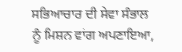ਸਭਿਆਚਾਰ ਦੀ ਸੇਵਾ ਸੰਭਾਲ ਨੂੰ ਮਿਸ਼ਨ ਵਾਂਗ ਅਪਣਾਇਆ,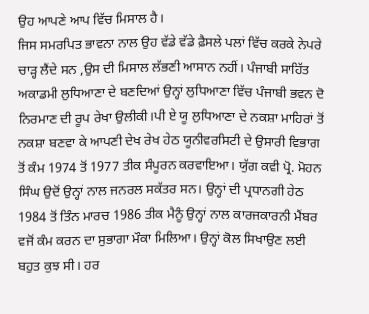ਉਹ ਆਪਣੇ ਆਪ ਵਿੱਚ ਮਿਸਾਲ ਹੈ।
ਜਿਸ ਸਮਰਪਿਤ ਭਾਵਨਾ ਨਾਲ ਉਹ ਵੱਡੇ ਵੱਡੇ ਫ਼ੈਸਲੇ ਪਲਾਂ ਵਿੱਚ ਕਰਕੇ ਨੇਪਰੇ ਚਾੜ੍ਹ ਲੈਂਦੇ ਸਨ ,ਉਸ ਦੀ ਮਿਸਾਲ ਲੱਭਣੀ ਆਸਾਨ ਨਹੀਂ। ਪੰਜਾਬੀ ਸਾਹਿੱਤ ਅਕਾਡਮੀ ਲੁਧਿਆਣਾ ਦੇ ਬਣਦਿਆਂ ਉਨ੍ਹਾਂ ਲੁਧਿਆਣਾ ਵਿੱਚ ਪੰਜਾਬੀ ਭਵਨ ਦੋ ਨਿਰਮਾਣ ਦੀ ਰੂਪ ਰੇਖਾ ਉਲੀਕੀ।ਪੀ ਏ ਯੂ ਲੁਧਿਆਣਾ ਦੇ ਨਕਸ਼ਾ ਮਾਹਿਰਾਂ ਤੋਂ ਨਕਸ਼ਾ ਬਣਵਾ ਕੇ ਆਪਣੀ ਦੇਖ ਰੇਖ ਹੇਠ ਯੂਨੀਵਰਸਿਟੀ ਦੇ ਉਸਾਰੀ ਵਿਭਾਗ ਤੋਂ ਕੰਮ 1974 ਤੋਂ 1977 ਤੀਕ ਸੰਪੂਰਨ ਕਰਵਾਇਆ। ਯੁੱਗ ਕਵੀ ਪ੍ਰੋ. ਮੋਹਨ ਸਿੰਘ ਉਦੋਂ ਉਨ੍ਹਾਂ ਨਾਲ ਜਨਰਲ ਸਕੱਤਰ ਸਨ। ਉਨ੍ਹਾਂ ਦੀ ਪ੍ਰਧਾਨਗੀ ਹੇਠ 1984 ਤੋਂ ਤਿੰਨ ਮਾਰਚ 1986 ਤੀਕ ਮੈਨੂੰ ਉਨ੍ਹਾਂ ਨਾਲ ਕਾਰਜਕਾਰਨੀ ਮੈਂਬਰ ਵਜੋਂ ਕੰਮ ਕਰਨ ਦਾ ਸੁਭਾਗਾ ਮੌਕਾ ਮਿਲਿਆ। ਉਨ੍ਹਾਂ ਕੋਲ ਸਿਖਾਉਣ ਲਈ ਬਹੁਤ ਕੁਝ ਸੀ। ਹਰ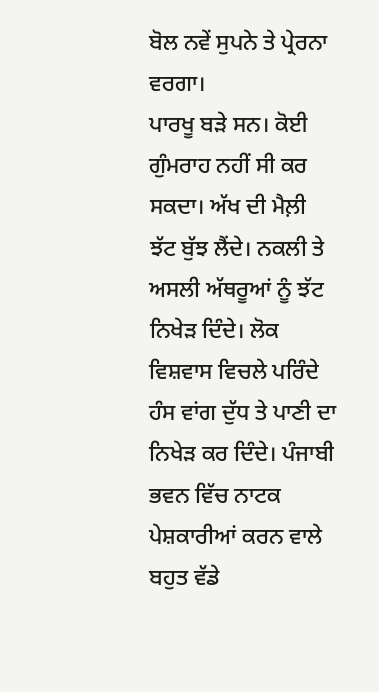ਬੋਲ ਨਵੇਂ ਸੁਪਨੇ ਤੇ ਪ੍ਰੇਰਨਾ ਵਰਗਾ।
ਪਾਰਖੂ ਬੜੇ ਸਨ। ਕੋਈ ਗੁੰਮਰਾਹ ਨਹੀਂ ਸੀ ਕਰ ਸਕਦਾ। ਅੱਖ ਦੀ ਮੈਲ਼ੀ ਝੱਟ ਬੁੱਝ ਲੈਂਦੇ। ਨਕਲੀ ਤੇ ਅਸਲੀ ਅੱਥਰੂਆਂ ਨੂੰ ਝੱਟ ਨਿਖੇੜ ਦਿੰਦੇ। ਲੋਕ ਵਿਸ਼ਵਾਸ ਵਿਚਲੇ ਪਰਿੰਦੇ ਹੰਸ ਵਾਂਗ ਦੁੱਧ ਤੇ ਪਾਣੀ ਦਾ ਨਿਖੇੜ ਕਰ ਦਿੰਦੇ। ਪੰਜਾਬੀ ਭਵਨ ਵਿੱਚ ਨਾਟਕ ਪੇਸ਼ਕਾਰੀਆਂ ਕਰਨ ਵਾਲੇ ਬਹੁਤ ਵੱਡੇ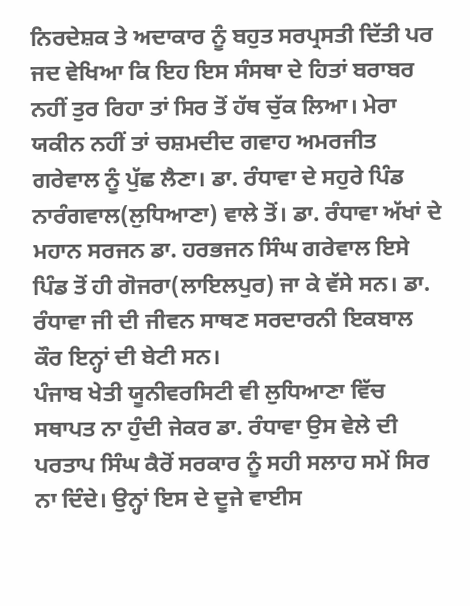ਨਿਰਦੇਸ਼ਕ ਤੇ ਅਦਾਕਾਰ ਨੂੰ ਬਹੁਤ ਸਰਪ੍ਰਸਤੀ ਦਿੱਤੀ ਪਰ ਜਦ ਵੇਖਿਆ ਕਿ ਇਹ ਇਸ ਸੰਸਥਾ ਦੇ ਹਿਤਾਂ ਬਰਾਬਰ ਨਹੀਂ ਤੁਰ ਰਿਹਾ ਤਾਂ ਸਿਰ ਤੋਂ ਹੱਥ ਚੁੱਕ ਲਿਆ। ਮੇਰਾ ਯਕੀਨ ਨਹੀਂ ਤਾਂ ਚਸ਼ਮਦੀਦ ਗਵਾਹ ਅਮਰਜੀਤ ਗਰੇਵਾਲ ਨੂੰ ਪੁੱਛ ਲੈਣਾ। ਡਾ. ਰੰਧਾਵਾ ਦੇ ਸਹੁਰੇ ਪਿੰਡ ਨਾਰੰਗਵਾਲ(ਲੁਧਿਆਣਾ) ਵਾਲੇ ਤੋਂ। ਡਾ. ਰੰਧਾਵਾ ਅੱਖਾਂ ਦੇ ਮਹਾਨ ਸਰਜਨ ਡਾ. ਹਰਭਜਨ ਸਿੰਘ ਗਰੇਵਾਲ ਇਸੇ ਪਿੰਡ ਤੋਂ ਹੀ ਗੋਜਰਾ(ਲਾਇਲਪੁਰ) ਜਾ ਕੇ ਵੱਸੇ ਸਨ। ਡਾ. ਰੰਧਾਵਾ ਜੀ ਦੀ ਜੀਵਨ ਸਾਥਣ ਸਰਦਾਰਨੀ ਇਕਬਾਲ ਕੌਰ ਇਨ੍ਹਾਂ ਦੀ ਬੇਟੀ ਸਨ।
ਪੰਜਾਬ ਖੇਤੀ ਯੂਨੀਵਰਸਿਟੀ ਵੀ ਲੁਧਿਆਣਾ ਵਿੱਚ ਸਥਾਪਤ ਨਾ ਹੁੰਦੀ ਜੇਕਰ ਡਾ. ਰੰਧਾਵਾ ਉਸ ਵੇਲੇ ਦੀ ਪਰਤਾਪ ਸਿੰਘ ਕੈਰੋਂ ਸਰਕਾਰ ਨੂੰ ਸਹੀ ਸਲਾਹ ਸਮੇਂ ਸਿਰ ਨਾ ਦਿੰਦੇ। ਉਨ੍ਹਾਂ ਇਸ ਦੇ ਦੂਜੇ ਵਾਈਸ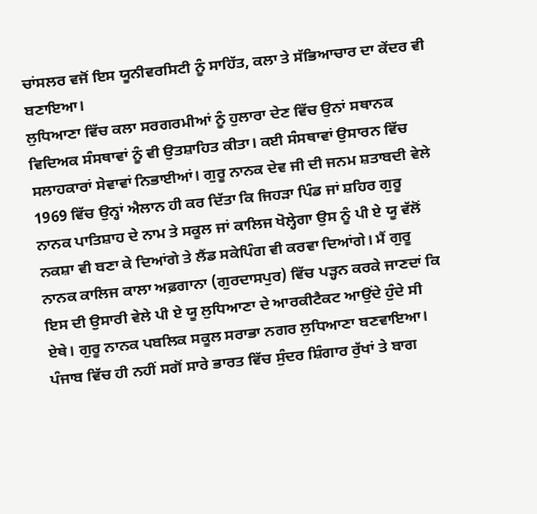ਚਾਂਸਲਰ ਵਜੋਂ ਇਸ ਯੂਨੀਵਰਸਿਟੀ ਨੂੰ ਸਾਹਿੱਤ, ਕਲਾ ਤੇ ਸੱਭਿਆਚਾਰ ਦਾ ਕੇਂਦਰ ਵੀ ਬਣਾਇਆ।
ਲੁਧਿਆਣਾ ਵਿੱਚ ਕਲਾ ਸਰਗਰਮੀਆਂ ਨੂੰ ਹੁਲਾਰਾ ਦੇਣ ਵਿੱਚ ਉਨਾਂ ਸਥਾਨਕ ਵਿਦਿਅਕ ਸੰਸਥਾਵਾਂ ਨੂੰ ਵੀ ਉਤਸ਼ਾਹਿਤ ਕੀਤਾ। ਕਈ ਸੰਸਥਾਵਾਂ ਉਸਾਰਨ ਵਿੱਚ ਸਲਾਹਕਾਰਾਂ ਸੇਵਾਵਾਂ ਨਿਭਾਈਆਂ। ਗੁਰੂ ਨਾਨਕ ਦੇਵ ਜੀ ਦੀ ਜਨਮ ਸ਼ਤਾਬਦੀ ਵੇਲੇ 1969 ਵਿੱਚ ਉਨ੍ਹਾਂ ਐਲਾਨ ਹੀ ਕਰ ਦਿੱਤਾ ਕਿ ਜਿਹੜਾ ਪਿੰਡ ਜਾਂ ਸ਼ਹਿਰ ਗੁਰੂ ਨਾਨਕ ਪਾਤਿਸ਼ਾਹ ਦੇ ਨਾਮ ਤੇ ਸਕੂਲ ਜਾਂ ਕਾਲਿਜ ਖੋਲ੍ਹੇਗਾ ਉਸ ਨੂੰ ਪੀ ਏ ਯੂ ਵੱਲੋਂ ਨਕਸ਼ਾ ਵੀ ਬਣਾ ਕੇ ਦਿਆਂਗੇ ਤੇ ਲੈਂਡ ਸਕੇਪਿੰਗ ਵੀ ਕਰਵਾ ਦਿਆਂਗੇ। ਮੈਂ ਗੁਰੂ ਨਾਨਕ ਕਾਲਿਜ ਕਾਲਾ ਅਫ਼ਗਾਨਾ (ਗੁਰਦਾਸਪੁਰ) ਵਿੱਚ ਪੜ੍ਹਨ ਕਰਕੇ ਜਾਣਦਾਂ ਕਿ ਇਸ ਦੀ ਉਸਾਰੀ ਵੇਲੇ ਪੀ ਏ ਯੂ ਲੁਧਿਆਣਾ ਦੇ ਆਰਕੀਟੈਕਟ ਆਉਂਦੇ ਹੁੰਦੇ ਸੀ ਏਥੇ। ਗੁਰੂ ਨਾਨਕ ਪਬਲਿਕ ਸਕੂਲ ਸਰਾਭਾ ਨਗਰ ਲੁਧਿਆਣਾ ਬਣਵਾਇਆ। ਪੰਜਾਬ ਵਿੱਚ ਹੀ ਨਹੀਂ ਸਗੋਂ ਸਾਰੇ ਭਾਰਤ ਵਿੱਚ ਸੁੰਦਰ ਸ਼ਿੰਗਾਰ ਰੁੱਖਾਂ ਤੇ ਬਾਗ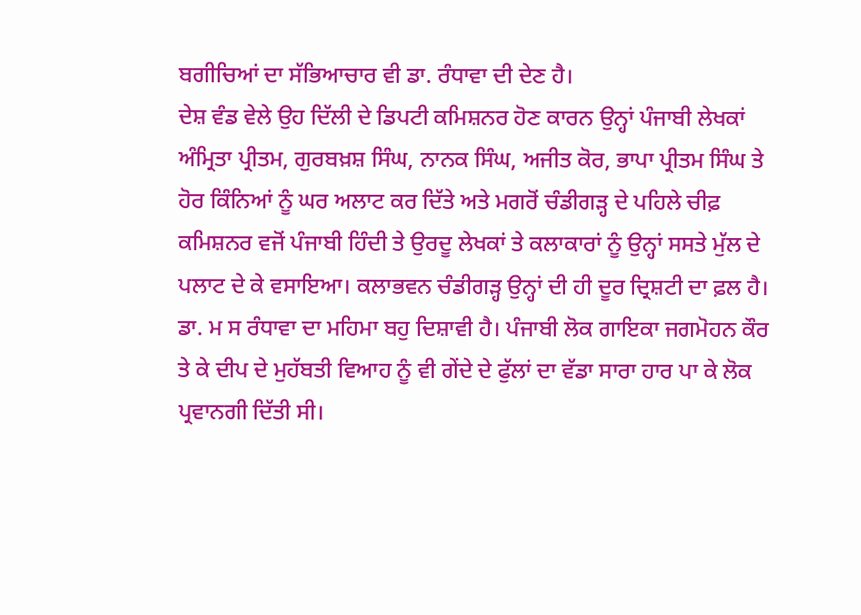ਬਗੀਚਿਆਂ ਦਾ ਸੱਭਿਆਚਾਰ ਵੀ ਡਾ. ਰੰਧਾਵਾ ਦੀ ਦੇਣ ਹੈ।
ਦੇਸ਼ ਵੰਡ ਵੇਲੇ ਉਹ ਦਿੱਲੀ ਦੇ ਡਿਪਟੀ ਕਮਿਸ਼ਨਰ ਹੋਣ ਕਾਰਨ ਉਨ੍ਹਾਂ ਪੰਜਾਬੀ ਲੇਖਕਾਂ ਅੰਮ੍ਰਿਤਾ ਪ੍ਰੀਤਮ, ਗੁਰਬਖ਼ਸ਼ ਸਿੰਘ, ਨਾਨਕ ਸਿੰਘ, ਅਜੀਤ ਕੋਰ, ਭਾਪਾ ਪ੍ਰੀਤਮ ਸਿੰਘ ਤੇ ਹੋਰ ਕਿੰਨਿਆਂ ਨੂੰ ਘਰ ਅਲਾਟ ਕਰ ਦਿੱਤੇ ਅਤੇ ਮਗਰੋਂ ਚੰਡੀਗੜ੍ਹ ਦੇ ਪਹਿਲੇ ਚੀਫ਼ ਕਮਿਸ਼ਨਰ ਵਜੋਂ ਪੰਜਾਬੀ ਹਿੰਦੀ ਤੇ ਉਰਦੂ ਲੇਖਕਾਂ ਤੇ ਕਲਾਕਾਰਾਂ ਨੂੰ ਉਨ੍ਹਾਂ ਸਸਤੇ ਮੁੱਲ ਦੇ ਪਲਾਟ ਦੇ ਕੇ ਵਸਾਇਆ। ਕਲਾਭਵਨ ਚੰਡੀਗੜ੍ਹ ਉਨ੍ਹਾਂ ਦੀ ਹੀ ਦੂਰ ਦ੍ਰਿਸ਼ਟੀ ਦਾ ਫ਼ਲ ਹੈ।
ਡਾ. ਮ ਸ ਰੰਧਾਵਾ ਦਾ ਮਹਿਮਾ ਬਹੁ ਦਿਸ਼ਾਵੀ ਹੈ। ਪੰਜਾਬੀ ਲੋਕ ਗਾਇਕਾ ਜਗਮੋਹਨ ਕੌਰ ਤੇ ਕੇ ਦੀਪ ਦੇ ਮੁਹੱਬਤੀ ਵਿਆਹ ਨੂੰ ਵੀ ਗੇਂਦੇ ਦੇ ਫੁੱਲਾਂ ਦਾ ਵੱਡਾ ਸਾਰਾ ਹਾਰ ਪਾ ਕੇ ਲੋਕ ਪ੍ਰਵਾਨਗੀ ਦਿੱਤੀ ਸੀ।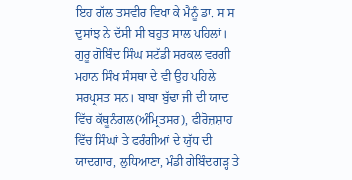ਇਹ ਗੱਲ ਤਸਵੀਰ ਵਿਖਾ ਕੇ ਮੈਨੂੰ ਡਾ. ਸ ਸ ਦੁਸਾਂਝ ਨੇ ਦੱਸੀ ਸੀ ਬਹੁਤ ਸਾਲ ਪਹਿਲਾਂ।
ਗੁਰੂ ਗੋਬਿੰਦ ਸਿੰਘ ਸਟੱਡੀ ਸਰਕਲ ਵਰਗੀ ਮਹਾਨ ਸਿੰਖ ਸੰਸਥਾ ਦੇ ਵੀ ਉਹ ਪਹਿਲੇ ਸਰਪ੍ਰਸਤ ਸਨ। ਬਾਬਾ ਬੁੱਢਾ ਜੀ ਦੀ ਯਾਦ ਵਿੱਚ ਕੱਥੂਨੰਗਲ(ਅੰਮ੍ਰਿਤਸਰ), ਫੀਰੋਜ਼ਸ਼ਾਹ ਵਿੱਚ ਸਿੰਘਾਂ ਤੇ ਫਰੰਗੀਆਂ ਦੇ ਯੁੱਧ ਦੀ ਯਾਦਗਾਰ, ਲੁਧਿਆਣਾ, ਮੰਡੀ ਗੇਬਿੰਦਗੜ੍ਹ ਤੇ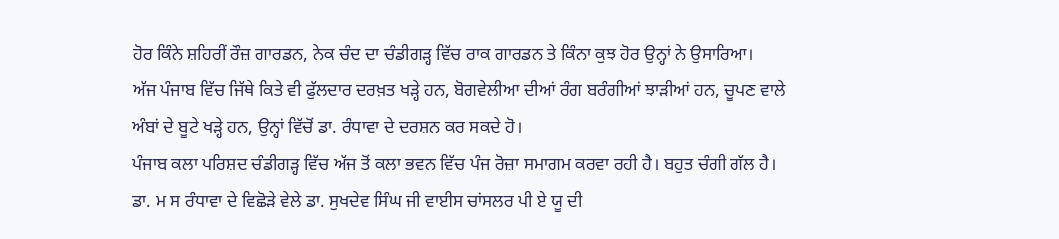ਹੋਰ ਕਿੰਨੇ ਸ਼ਹਿਰੀਂ ਰੌਜ਼ ਗਾਰਡਨ, ਨੇਕ ਚੰਦ ਦਾ ਚੰਡੀਗੜ੍ਹ ਵਿੱਚ ਰਾਕ ਗਾਰਡਨ ਤੇ ਕਿੰਨਾ ਕੁਝ ਹੋਰ ਉਨ੍ਹਾਂ ਨੇ ਉਸਾਰਿਆ।
ਅੱਜ ਪੰਜਾਬ ਵਿੱਚ ਜਿੱਥੇ ਕਿਤੇ ਵੀ ਫੁੱਲਦਾਰ ਦਰਖ਼ਤ ਖੜ੍ਹੇ ਹਨ, ਬੋਗਵੇਲੀਆ ਦੀਆਂ ਰੰਗ ਬਰੰਗੀਆਂ ਝਾੜੀਆਂ ਹਨ, ਚੂਪਣ ਵਾਲੇ ਅੰਬਾਂ ਦੇ ਬੂਟੇ ਖੜ੍ਹੇ ਹਨ, ਉਨ੍ਹਾਂ ਵਿੱਚੋਂ ਡਾ. ਰੰਧਾਵਾ ਦੇ ਦਰਸ਼ਨ ਕਰ ਸਕਦੇ ਹੋ।
ਪੰਜਾਬ ਕਲਾ ਪਰਿਸ਼ਦ ਚੰਡੀਗੜ੍ਹ ਵਿੱਚ ਅੱਜ ਤੋਂ ਕਲਾ ਭਵਨ ਵਿੱਚ ਪੰਜ ਰੋਜ਼ਾ ਸਮਾਗਮ ਕਰਵਾ ਰਹੀ ਹੈ। ਬਹੁਤ ਚੰਗੀ ਗੱਲ ਹੈ।
ਡਾ. ਮ ਸ ਰੰਧਾਵਾ ਦੇ ਵਿਛੋੜੇ ਵੇਲੇ ਡਾ. ਸੁਖਦੇਵ ਸਿੰਘ ਜੀ ਵਾਈਸ ਚਾਂਸਲਰ ਪੀ ਏ ਯੂ ਦੀ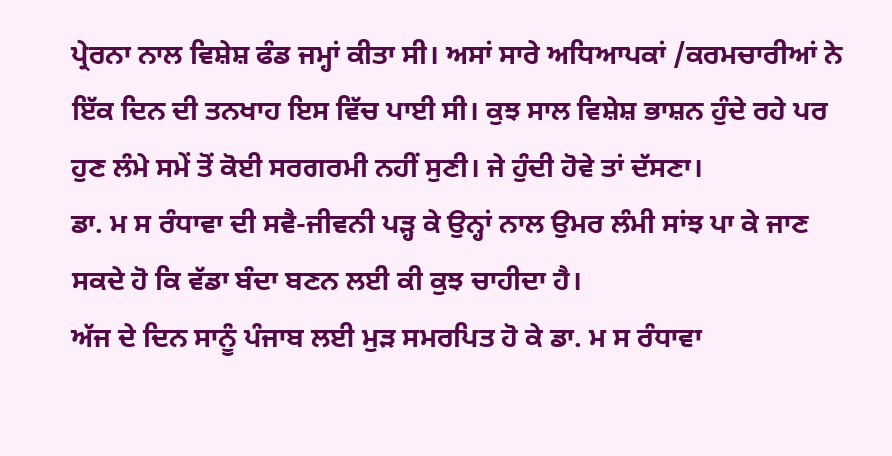ਪ੍ਰੇਰਨਾ ਨਾਲ ਵਿਸ਼ੇਸ਼ ਫੰਡ ਜਮ੍ਹਾਂ ਕੀਤਾ ਸੀ। ਅਸਾਂ ਸਾਰੇ ਅਧਿਆਪਕਾਂ /ਕਰਮਚਾਰੀਆਂ ਨੇ ਇੱਕ ਦਿਨ ਦੀ ਤਨਖਾਹ ਇਸ ਵਿੱਚ ਪਾਈ ਸੀ। ਕੁਝ ਸਾਲ ਵਿਸ਼ੇਸ਼ ਭਾਸ਼ਨ ਹੁੰਦੇ ਰਹੇ ਪਰ ਹੁਣ ਲੰਮੇ ਸਮੇਂ ਤੋਂ ਕੋਈ ਸਰਗਰਮੀ ਨਹੀਂ ਸੁਣੀ। ਜੇ ਹੁੰਦੀ ਹੋਵੇ ਤਾਂ ਦੱਸਣਾ।
ਡਾ. ਮ ਸ ਰੰਧਾਵਾ ਦੀ ਸਵੈ-ਜੀਵਨੀ ਪੜ੍ਹ ਕੇ ਉਨ੍ਹਾਂ ਨਾਲ ਉਮਰ ਲੰਮੀ ਸਾਂਝ ਪਾ ਕੇ ਜਾਣ ਸਕਦੇ ਹੋ ਕਿ ਵੱਡਾ ਬੰਦਾ ਬਣਨ ਲਈ ਕੀ ਕੁਝ ਚਾਹੀਦਾ ਹੈ।
ਅੱਜ ਦੇ ਦਿਨ ਸਾਨੂੰ ਪੰਜਾਬ ਲਈ ਮੁੜ ਸਮਰਪਿਤ ਹੋ ਕੇ ਡਾ. ਮ ਸ ਰੰਧਾਵਾ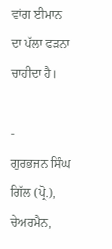ਵਾਂਗ ਈਮਾਨ ਦਾ ਪੱਲਾ ਫੜਨਾ ਚਾਹੀਦਾ ਹੈ।

-
ਗੁਰਭਜਨ ਸਿੰਘ ਗਿੱਲ (ਪ੍ਰੋ.), ਚੇਅਰਮੈਨ,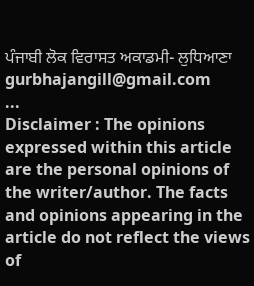ਪੰਜਾਬੀ ਲੋਕ ਵਿਰਾਸਤ ਅਕਾਡਮੀ- ਲੁਧਿਆਣਾ
gurbhajangill@gmail.com
...
Disclaimer : The opinions expressed within this article are the personal opinions of the writer/author. The facts and opinions appearing in the article do not reflect the views of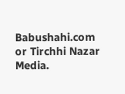Babushahi.com or Tirchhi Nazar Media.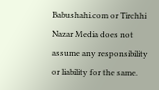Babushahi.com or Tirchhi Nazar Media does not assume any responsibility or liability for the same.